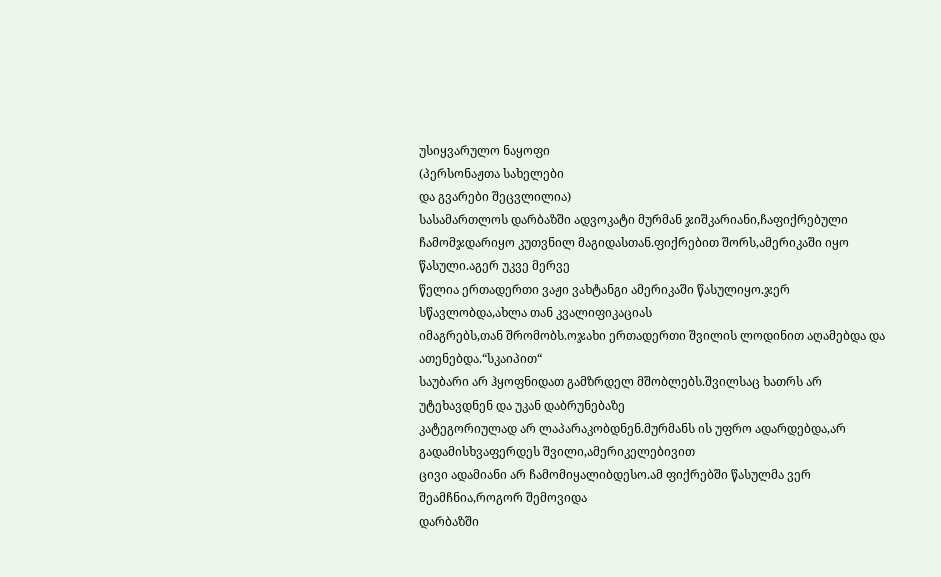უსიყვარულო ნაყოფი
(პერსონაჟთა სახელები
და გვარები შეცვლილია)
სასამართლოს დარბაზში ადვოკატი მურმან ჯიშკარიანი,ჩაფიქრებული
ჩამომჯდარიყო კუთვნილ მაგიდასთან.ფიქრებით შორს,ამერიკაში იყო წასული.აგერ უკვე მერვე
წელია ერთადერთი ვაჟი ვახტანგი ამერიკაში წასულიყო.ჯერ სწავლობდა,ახლა თან კვალიფიკაციას
იმაგრებს,თან შრომობს.ოჯახი ერთადერთი შვილის ლოდინით აღამებდა და ათენებდა.“სკაიპით“
საუბარი არ ჰყოფნიდათ გამზრდელ მშობლებს.შვილსაც ხათრს არ უტეხავდნენ და უკან დაბრუნებაზე
კატეგორიულად არ ლაპარაკობდნენ.მურმანს ის უფრო ადარდებდა,არ გადამისხვაფერდეს შვილი,ამერიკელებივით
ცივი ადამიანი არ ჩამომიყალიბდესო.ამ ფიქრებში წასულმა ვერ შეამჩნია,როგორ შემოვიდა
დარბაზში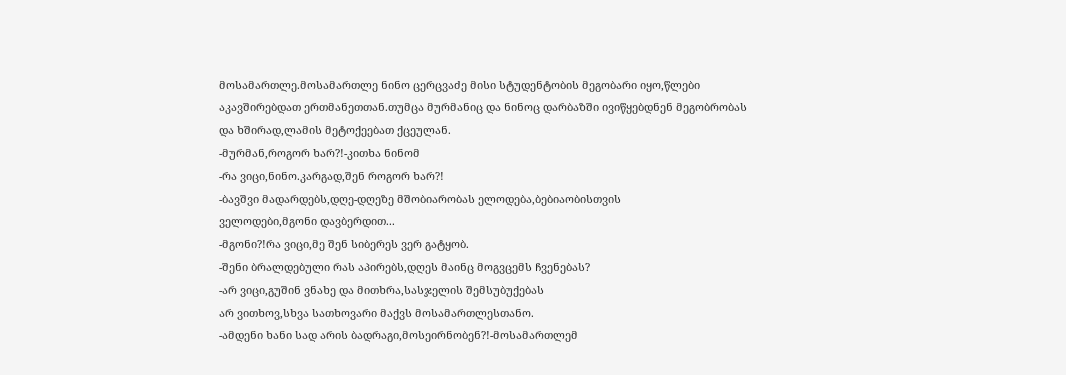მოსამართლე.მოსამართლე ნინო ცერცვაძე მისი სტუდენტობის მეგობარი იყო,წლები
აკავშირებდათ ერთმანეთთან.თუმცა მურმანიც და ნინოც დარბაზში ივიწყებდნენ მეგობრობას
და ხშირად,ლამის მეტოქეებათ ქცეულან.
-მურმან,როგორ ხარ?!-კითხა ნინომ
-რა ვიცი,ნინო.კარგად,შენ როგორ ხარ?!
-ბავშვი მადარდებს,დღე-დღეზე მშობიარობას ელოდება,ბებიაობისთვის
ველოდები,მგონი დავბერდით...
-მგონი?!რა ვიცი,მე შენ სიბერეს ვერ გატყობ.
-შენი ბრალდებული რას აპირებს,დღეს მაინც მოგვცემს ჩვენებას?
-არ ვიცი,გუშინ ვნახე და მითხრა,სასჯელის შემსუბუქებას
არ ვითხოვ,სხვა სათხოვარი მაქვს მოსამართლესთანო.
-ამდენი ხანი სად არის ბადრაგი,მოსეირნობენ?!-მოსამართლემ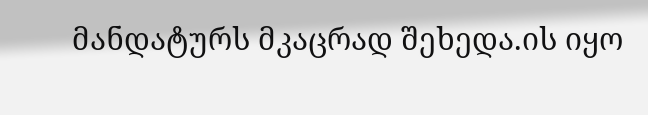მანდატურს მკაცრად შეხედა.ის იყო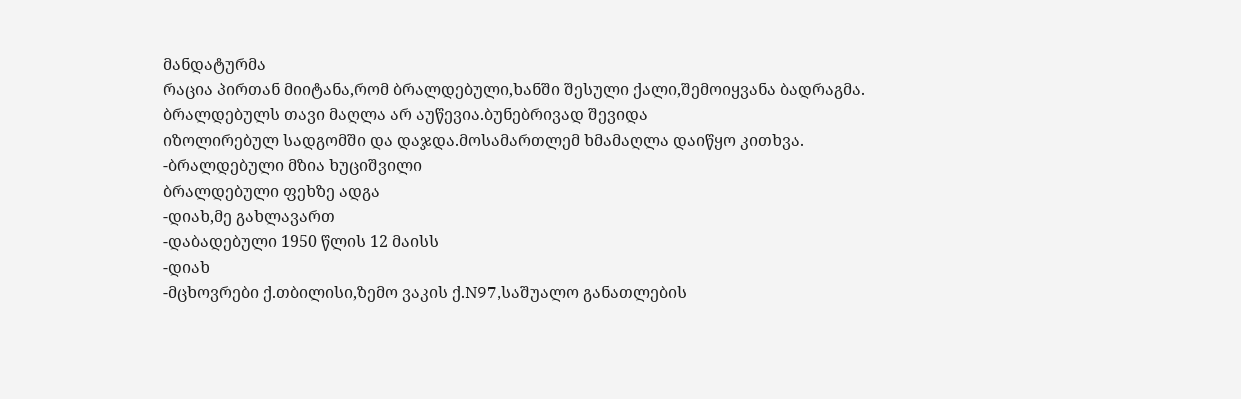მანდატურმა
რაცია პირთან მიიტანა,რომ ბრალდებული,ხანში შესული ქალი,შემოიყვანა ბადრაგმა.
ბრალდებულს თავი მაღლა არ აუწევია.ბუნებრივად შევიდა
იზოლირებულ სადგომში და დაჯდა.მოსამართლემ ხმამაღლა დაიწყო კითხვა.
-ბრალდებული მზია ხუციშვილი
ბრალდებული ფეხზე ადგა
-დიახ,მე გახლავართ
-დაბადებული 1950 წლის 12 მაისს
-დიახ
-მცხოვრები ქ.თბილისი,ზემო ვაკის ქ.N97,საშუალო განათლების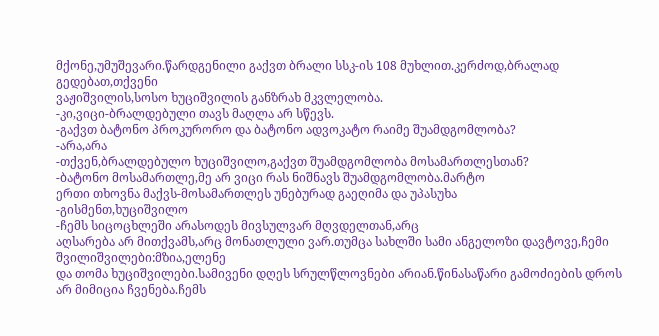მქონე,უმუშევარი.წარდგენილი გაქვთ ბრალი სსკ-ის 108 მუხლით.კერძოდ,ბრალად გედებათ,თქვენი
ვაჟიშვილის,სოსო ხუციშვილის განზრახ მკვლელობა.
-კი,ვიცი-ბრალდებული თავს მაღლა არ სწევს.
-გაქვთ ბატონო პროკურორო და ბატონო ადვოკატო რაიმე შუამდგომლობა?
-არა,არა
-თქვენ,ბრალდებულო ხუციშვილო,გაქვთ შუამდგომლობა მოსამართლესთან?
-ბატონო მოსამართლე,მე არ ვიცი რას ნიშნავს შუამდგომლობა.მარტო
ერთი თხოვნა მაქვს-მოსამართლეს უნებურად გაეღიმა და უპასუხა
-გისმენთ,ხუციშვილო
-ჩემს სიცოცხლეში არასოდეს მივსულვარ მღვდელთან,არც
აღსარება არ მითქვამს,არც მონათლული ვარ.თუმცა სახლში სამი ანგელოზი დავტოვე,ჩემი შვილიშვილები:მზია,ელენე
და თომა ხუციშვილები.სამივენი დღეს სრულწლოვნები არიან.წინასაწარი გამოძიების დროს
არ მიმიცია ჩვენება.ჩემს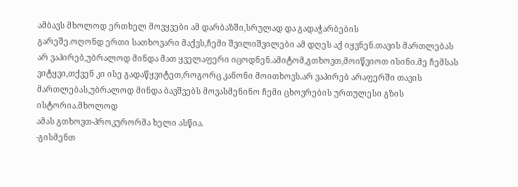ამბავს მხოლოდ ერთხელ მოვყვები ამ დარბაზში,სრულად და გადაჭარბების
გარეშე.ოღონდ ერთი სათხოვარი მაქვს,ჩემი შვილიშვილები ამ დღეს აქ იყვნენ.თავის მართლებას
არ ვაპირებ,უბრალოდ მინდა მათ ყველაფერი იცოდნენ.ამიტომ,გთხოვთ,მოიწვიოთ ისინი.მე ჩემსას
ვიტყვი,თქვენ კი ისე გადაწყვიტეთ,როგორც კანონი მოითხოვს.არ ვაპირებ არაფერში თავის
მართლებას,უბრალოდ მინდა ბავშვებს მოვასმენინო ჩემი ცხოვრების ურთულესი გზის ისტორია.მხოლოდ
ამას გთხოვთ-პროკურორმა ხელი ასწია.
-გისმენთ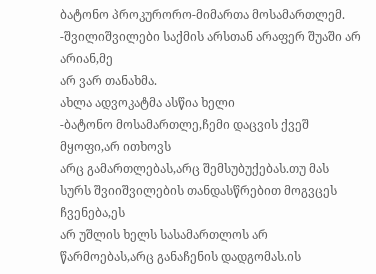ბატონო პროკურორო-მიმართა მოსამართლემ.
-შვილიშვილები საქმის არსთან არაფერ შუაში არ არიან,მე
არ ვარ თანახმა.
ახლა ადვოკატმა ასწია ხელი
-ბატონო მოსამართლე,ჩემი დაცვის ქვეშ მყოფი,არ ითხოვს
არც გამართლებას,არც შემსუბუქებას.თუ მას სურს შვიიშვილების თანდასწრებით მოგვცეს ჩვენება,ეს
არ უშლის ხელს სასამართლოს არ წარმოებას,არც განაჩენის დადგომას.ის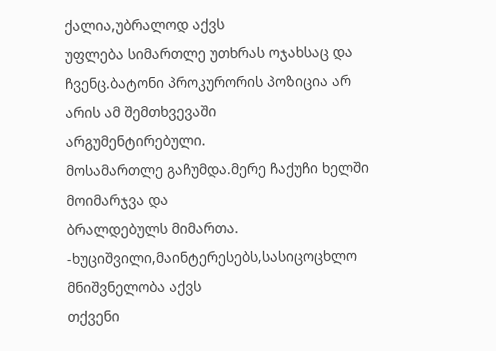ქალია,უბრალოდ აქვს
უფლება სიმართლე უთხრას ოჯახსაც და ჩვენც.ბატონი პროკურორის პოზიცია არ არის ამ შემთხვევაში
არგუმენტირებული.
მოსამართლე გაჩუმდა.მერე ჩაქუჩი ხელში მოიმარჯვა და
ბრალდებულს მიმართა.
-ხუციშვილი,მაინტერესებს,სასიცოცხლო მნიშვნელობა აქვს
თქვენი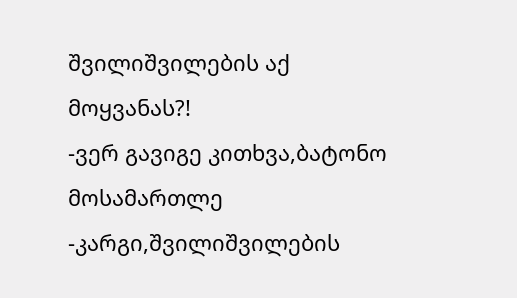შვილიშვილების აქ მოყვანას?!
-ვერ გავიგე კითხვა,ბატონო მოსამართლე
-კარგი,შვილიშვილების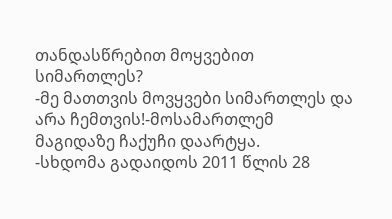თანდასწრებით მოყვებით სიმართლეს?
-მე მათთვის მოვყვები სიმართლეს და არა ჩემთვის!-მოსამართლემ
მაგიდაზე ჩაქუჩი დაარტყა.
-სხდომა გადაიდოს 2011 წლის 28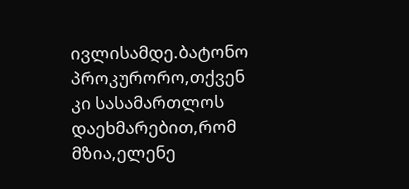ივლისამდე.ბატონო პროკურორო,თქვენ
კი სასამართლოს დაეხმარებით,რომ მზია,ელენე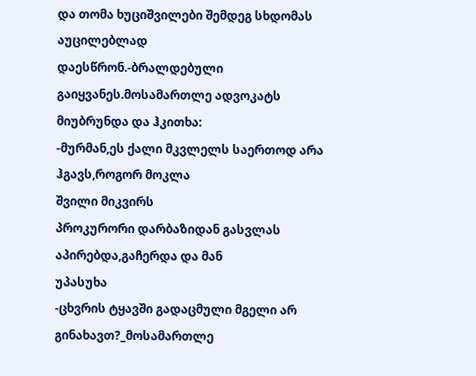და თომა ხუციშვილები შემდეგ სხდომას აუცილებლად
დაესწრონ.-ბრალდებული გაიყვანეს.მოსამართლე ადვოკატს მიუბრუნდა და ჰკითხა:
-მურმან,ეს ქალი მკვლელს საერთოდ არა ჰგავს,როგორ მოკლა
შვილი მიკვირს
პროკურორი დარბაზიდან გასვლას აპირებდა,გაჩერდა და მან
უპასუხა
-ცხვრის ტყავში გადაცმული მგელი არ გინახავთ?_მოსამართლე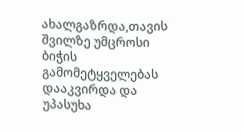ახალგაზრდა,თავის შვილზე უმცროსი ბიჭის გამომეტყველებას დააკვირდა და უპასუხა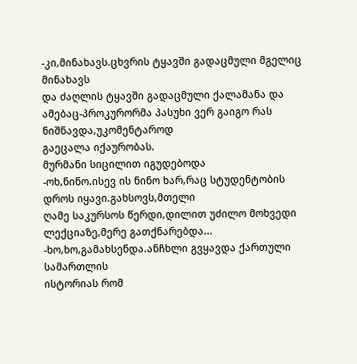-კი,მინახავს.ცხვრის ტყავში გადაცმული მგელიც მინახავს
და ძაღლის ტყავში გადაცმული ქალამანა და ამებაც-პროკურორმა პასუხი ვერ გაიგო რას ნიშნავდა,უკომენტაროდ
გაეცალა იქაურობას.
მურმანი სიცილით იგუდებოდა
-ოხ,ნინო.ისევ ის ნინო ხარ,რაც სტუდენტობის დროს იყავი.გახსოვს,მთელი
ღამე საკურსოს წერდი,დილით უძილო მოხვედი ლექციაზე,მერე გათქნარებდა...
-ხო,ხო,გამახსენდა.ანჩხლი გვყავდა ქართული სამართლის
ისტორიას რომ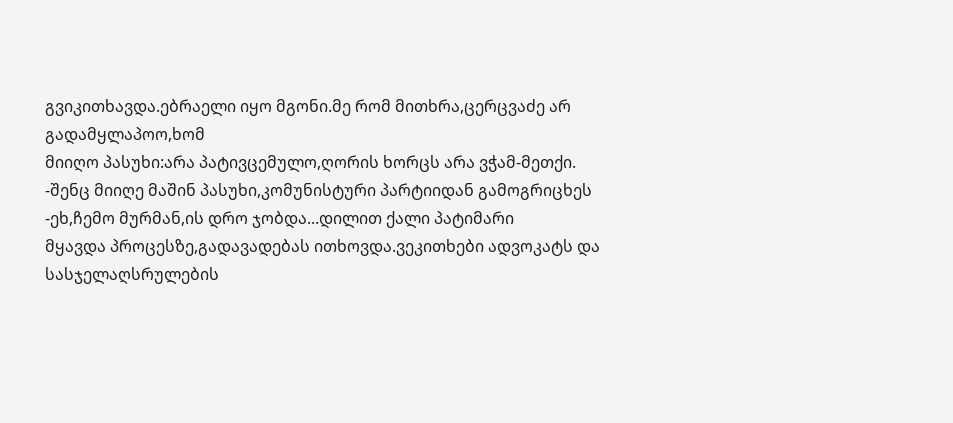გვიკითხავდა.ებრაელი იყო მგონი.მე რომ მითხრა,ცერცვაძე არ გადამყლაპოო,ხომ
მიიღო პასუხი:არა პატივცემულო,ღორის ხორცს არა ვჭამ-მეთქი.
-შენც მიიღე მაშინ პასუხი,კომუნისტური პარტიიდან გამოგრიცხეს
-ეხ,ჩემო მურმან,ის დრო ჯობდა...დილით ქალი პატიმარი
მყავდა პროცესზე,გადავადებას ითხოვდა.ვეკითხები ადვოკატს და სასჯელაღსრულების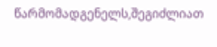წარმომადგენელს,შეგიძლიათ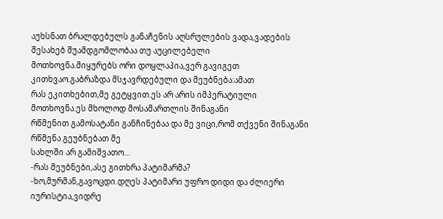აუხსნათ ბრალდებულს განაჩენის აღსრულების ვადა,ვადების შესახებ შუამდგომლობაა თუ აუცილებელი
მოთხოვნა.მიყურებს ორი დოყლაპია,ვერ გავიგეთ კითხვაო.გაბრაზდა მსჯავრდებული და მეუბნება:ამათ
რას ეკითხებით,მე გეტყვით.ეს არ არის იმპერატიული მოთხოვნა.ეს მხოლოდ მოსამართლის შინაგანი
რწმენით გამოსატანი განჩინებაა და მე ვიცი,რომ თქვენი შინაგანი რწმენა გეუბნებათ მე
სახლში არ გამიშვათო...
-რას მეუბნები,ასე გითხრა პატიმარმა?
-ხო,მურმან,გავოცდი.დღეს პატიმარი უფრო დიდი და ძლიერი
იურისტია,ვიდრე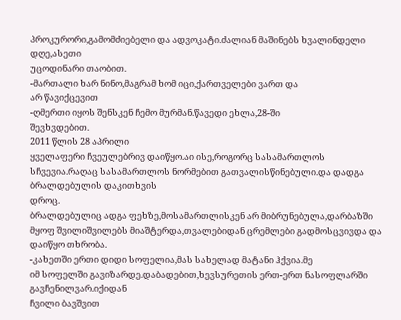პროკურორი,გამომძიებელი და ადვოკატი.ძალიან მაშინებს ხვალინდელი დღე,ასეთი
უცოდინარი თაობით.
-მართალი ხარ ნინო,მაგრამ ხომ იცი,ქართველები ვართ და
არ წავიქცევით
-ღმერთი იყოს შენსკენ ჩემო მურმან.წავედი ეხლა,28-ში
შევხვდებით.
2011 წლის 28 აპრილი
ყველაფერი ჩვეულებრივ დაიწყო.აი ისე,როგორც სასამართლოს
სჩვევია.რაღაც სასამართლოს ნორმებით გათვალისწინებული.და დადგა ბრალდებულის დაკითხვის
დროც.
ბრალდებულიც ადგა ფეხზე,მოსამართლისკენ არ მიბრუნებულა,დარბაზში
მყოფ შვილიშვილებს მიაშტერდა,თვალებიდან ცრემლები გადმოსცვივდა და დაიწყო თხრობა.
-კახეთში ერთი დიდი სოფელია,მას სახელად მატანი ჰქვია.მე
იმ სოფელში გავიზარდე.დაბადებით,ხევსურეთის ერთ-ერთ ნასოფლარში გავჩენილვარ.იქიდან
ჩვილი ბავშვით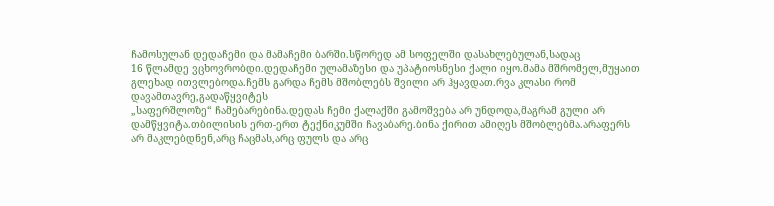ჩამოსულან დედაჩემი და მამაჩემი ბარში.სწორედ ამ სოფელში დასახლებულან,სადაც
16 წლამდე ვცხოვრობდი.დედაჩემი ულამაზესი და უპატიოსნესი ქალი იყო.მამა მშრომელ,მუყაით
გლეხად ითვლებოდა.ჩემს გარდა ჩემს მშობლებს შვილი არ ჰყავდათ.რვა კლასი რომ დავამთავრე,გადაწყვიტეს
„საფერშლოზე“ ჩამებარებინა.დედას ჩემი ქალაქში გამოშვება არ უნდოდა,მაგრამ გული არ
დამწყვიტა.თბილისის ერთ-ერთ ტექნიკუმში ჩავაბარე.ბინა ქირით ამიღეს მშობლებმა.არაფერს
არ მაკლებდნენ,არც ჩაცმას,არც ფულს და არც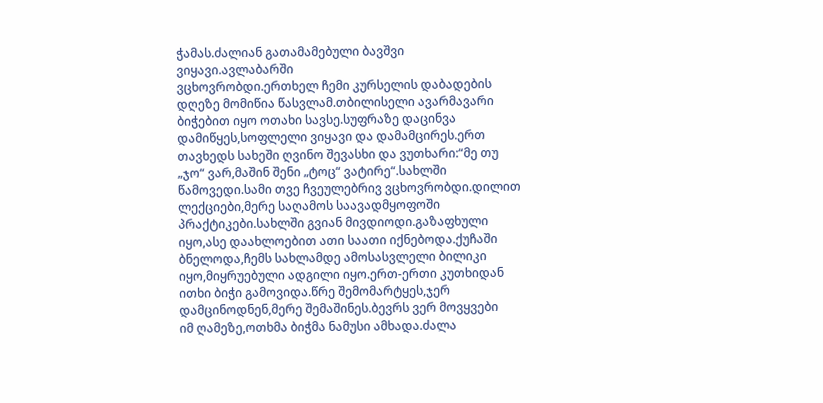ჭამას.ძალიან გათამამებული ბავშვი ვიყავი.ავლაბარში
ვცხოვრობდი.ერთხელ ჩემი კურსელის დაბადების დღეზე მომიწია წასვლამ.თბილისელი ავარმავარი
ბიჭებით იყო ოთახი სავსე.სუფრაზე დაცინვა დამიწყეს,სოფლელი ვიყავი და დამამცირეს.ერთ
თავხედს სახეში ღვინო შევასხი და ვუთხარი:“მე თუ „ჯო“ ვარ,მაშინ შენი „ტოც“ ვატირე“.სახლში
წამოვედი.სამი თვე ჩვეულებრივ ვცხოვრობდი.დილით ლექციები,მერე საღამოს საავადმყოფოში
პრაქტიკები.სახლში გვიან მივდიოდი.გაზაფხული იყო,ასე დაახლოებით ათი საათი იქნებოდა.ქუჩაში
ბნელოდა,ჩემს სახლამდე ამოსასვლელი ბილიკი იყო,მიყრუებული ადგილი იყო.ერთ-ერთი კუთხიდან
ითხი ბიჭი გამოვიდა.წრე შემომარტყეს,ჯერ დამცინოდნენ,მერე შემაშინეს.ბევრს ვერ მოვყვები
იმ ღამეზე,ოთხმა ბიჭმა ნამუსი ამხადა.ძალა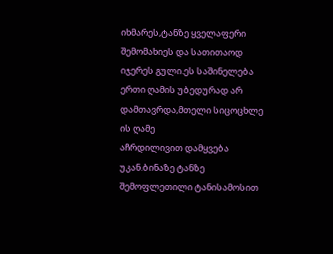იხმარეს,ტანზე ყველაფერი შემომახიეს და სათითაოდ
იჯერეს გული.ეს საშინელება ერთი ღამის უბედურად არ დამთავრდა,მთელი სიცოცხლე ის ღამე
აჩრდილივით დამყვება უკან.ბინაზე ტანზე შემოფლეთილი ტანისამოსით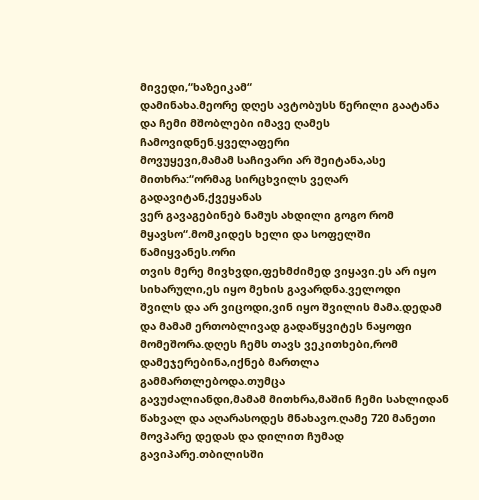მივედი,“ხაზეიკამ“
დამინახა.მეორე დღეს ავტობუსს წერილი გაატანა და ჩემი მშობლები იმავე ღამეს ჩამოვიდნენ.ყველაფერი
მოვუყევი,მამამ საჩივარი არ შეიტანა,ასე მითხრა:“ორმაგ სირცხვილს ვეღარ გადავიტან,ქვეყანას
ვერ გავაგებინებ ნამუს ახდილი გოგო რომ მყავსო“.მომკიდეს ხელი და სოფელში წამიყვანეს.ორი
თვის მერე მივხვდი,ფეხმძიმედ ვიყავი.ეს არ იყო სიხარული,ეს იყო მეხის გავარდნა.ველოდი
შვილს და არ ვიცოდი,ვინ იყო შვილის მამა.დედამ და მამამ ერთობლივად გადაწყვიტეს ნაყოფი
მომეშორა.დღეს ჩემს თავს ვეკითხები,რომ დამეჯერებინა,იქნებ მართლა გამმართლებოდა.თუმცა
გავუძალიანდი,მამამ მითხრა,მაშინ ჩემი სახლიდან
წახვალ და აღარასოდეს მნახავო.ღამე 720 მანეთი მოვპარე დედას და დილით ჩუმად
გავიპარე.თბილისში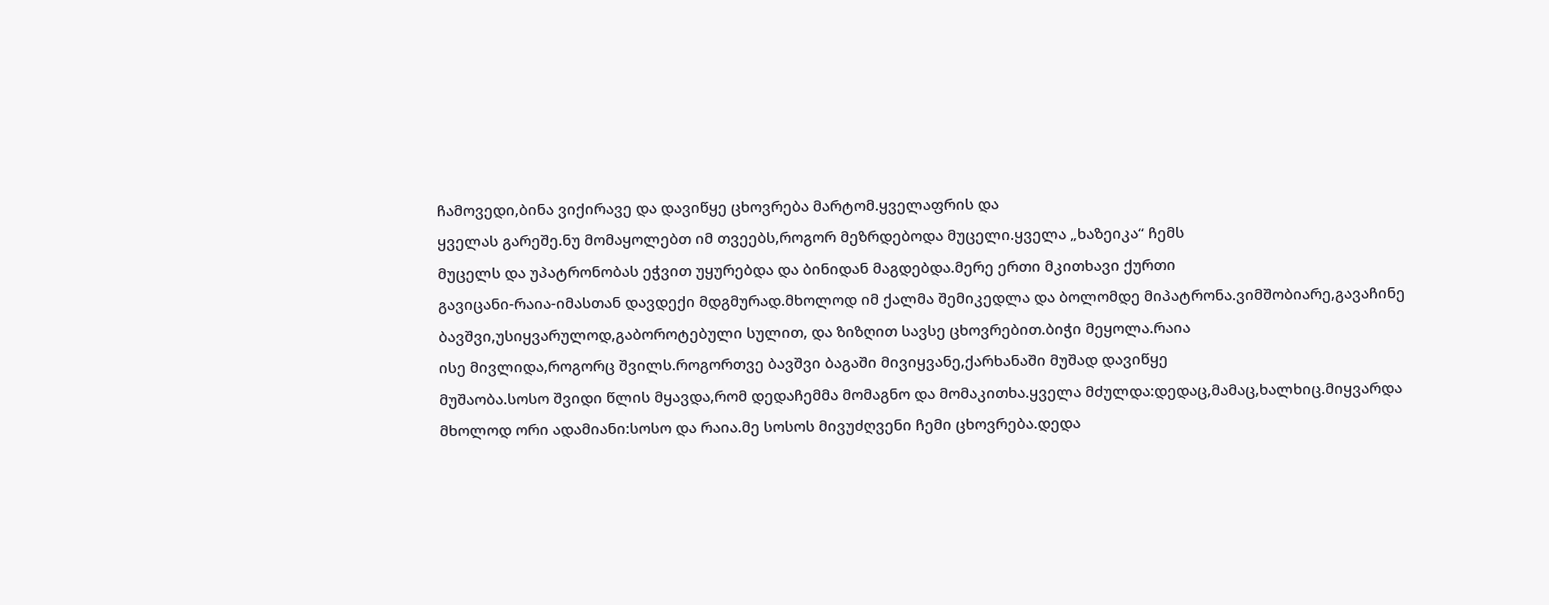ჩამოვედი,ბინა ვიქირავე და დავიწყე ცხოვრება მარტომ.ყველაფრის და
ყველას გარეშე.ნუ მომაყოლებთ იმ თვეებს,როგორ მეზრდებოდა მუცელი.ყველა „ხაზეიკა“ ჩემს
მუცელს და უპატრონობას ეჭვით უყურებდა და ბინიდან მაგდებდა.მერე ერთი მკითხავი ქურთი
გავიცანი-რაია-იმასთან დავდექი მდგმურად.მხოლოდ იმ ქალმა შემიკედლა და ბოლომდე მიპატრონა.ვიმშობიარე,გავაჩინე
ბავშვი,უსიყვარულოდ,გაბოროტებული სულით, და ზიზღით სავსე ცხოვრებით.ბიჭი მეყოლა.რაია
ისე მივლიდა,როგორც შვილს.როგორთვე ბავშვი ბაგაში მივიყვანე,ქარხანაში მუშად დავიწყე
მუშაობა.სოსო შვიდი წლის მყავდა,რომ დედაჩემმა მომაგნო და მომაკითხა.ყველა მძულდა:დედაც,მამაც,ხალხიც.მიყვარდა
მხოლოდ ორი ადამიანი:სოსო და რაია.მე სოსოს მივუძღვენი ჩემი ცხოვრება.დედა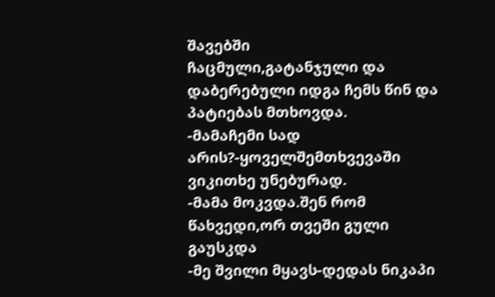შავებში
ჩაცმული,გატანჯული და დაბერებული იდგა ჩემს წინ და პატიებას მთხოვდა.
-მამაჩემი სად არის?-ყოველშემთხვევაში ვიკითხე უნებურად.
-მამა მოკვდა.შენ რომ წახვედი,ორ თვეში გული გაუსკდა
-მე შვილი მყავს-დედას ნიკაპი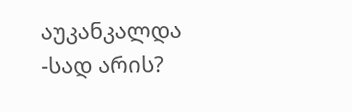აუკანკალდა
-სად არის?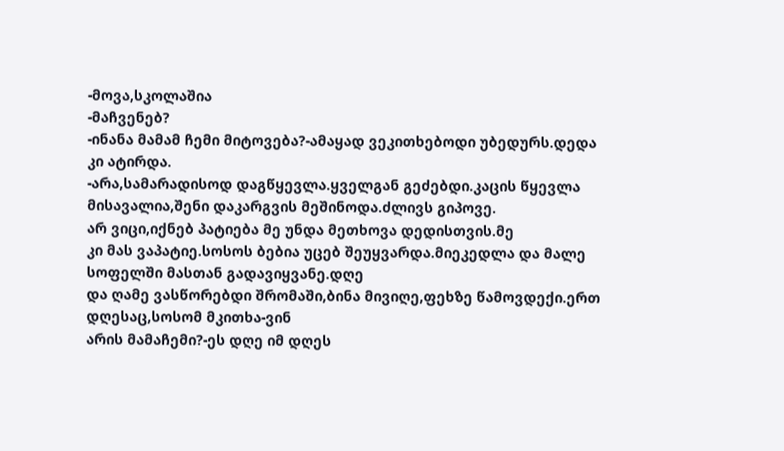-მოვა,სკოლაშია
-მაჩვენებ?
-ინანა მამამ ჩემი მიტოვება?-ამაყად ვეკითხებოდი უბედურს.დედა
კი ატირდა.
-არა,სამარადისოდ დაგწყევლა.ყველგან გეძებდი.კაცის წყევლა
მისავალია,შენი დაკარგვის მეშინოდა.ძლივს გიპოვე.
არ ვიცი,იქნებ პატიება მე უნდა მეთხოვა დედისთვის.მე
კი მას ვაპატიე.სოსოს ბებია უცებ შეუყვარდა.მიეკედლა და მალე სოფელში მასთან გადავიყვანე.დღე
და ღამე ვასწორებდი შრომაში,ბინა მივიღე,ფეხზე წამოვდექი.ერთ დღესაც,სოსომ მკითხა-ვინ
არის მამაჩემი?-ეს დღე იმ დღეს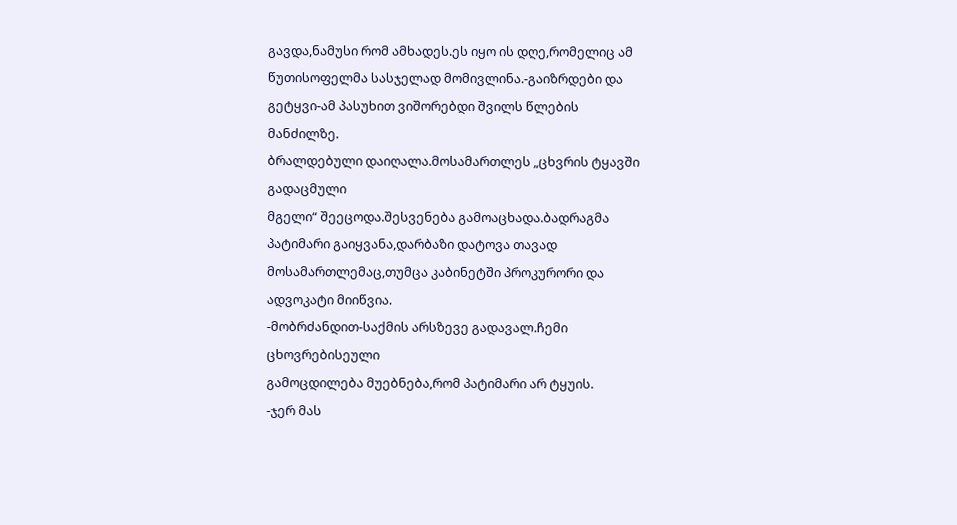გავდა,ნამუსი რომ ამხადეს.ეს იყო ის დღე,რომელიც ამ
წუთისოფელმა სასჯელად მომივლინა.-გაიზრდები და გეტყვი-ამ პასუხით ვიშორებდი შვილს წლების
მანძილზე.
ბრალდებული დაიღალა.მოსამართლეს „ცხვრის ტყავში გადაცმული
მგელი“ შეეცოდა.შესვენება გამოაცხადა.ბადრაგმა პატიმარი გაიყვანა,დარბაზი დატოვა თავად
მოსამართლემაც,თუმცა კაბინეტში პროკურორი და ადვოკატი მიიწვია.
-მობრძანდით-საქმის არსზევე გადავალ.ჩემი ცხოვრებისეული
გამოცდილება მუებნება,რომ პატიმარი არ ტყუის.
-ჯერ მას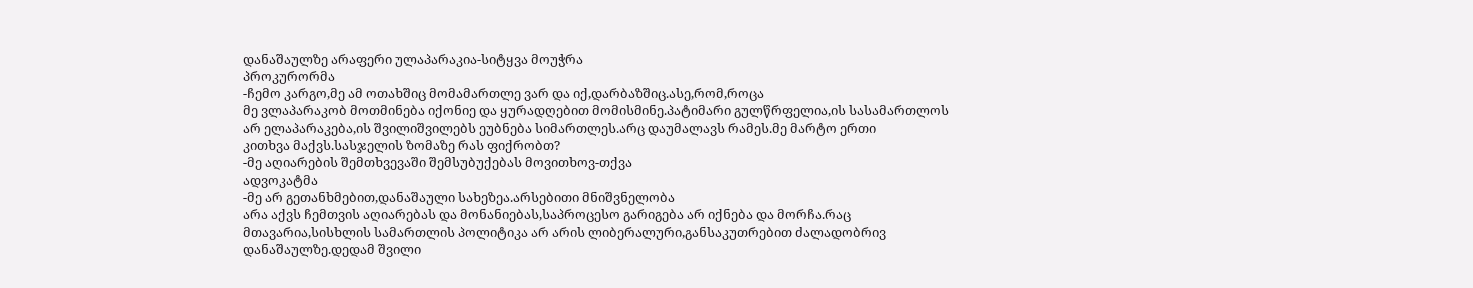დანაშაულზე არაფერი ულაპარაკია-სიტყვა მოუჭრა
პროკურორმა
-ჩემო კარგო,მე ამ ოთახშიც მომამართლე ვარ და იქ,დარბაზშიც.ასე,რომ,როცა
მე ვლაპარაკობ მოთმინება იქონიე და ყურადღებით მომისმინე.პატიმარი გულწრფელია,ის სასამართლოს
არ ელაპარაკება,ის შვილიშვილებს ეუბნება სიმართლეს.არც დაუმალავს რამეს.მე მარტო ერთი
კითხვა მაქვს.სასჯელის ზომაზე რას ფიქრობთ?
-მე აღიარების შემთხვევაში შემსუბუქებას მოვითხოვ-თქვა
ადვოკატმა
-მე არ გეთანხმებით,დანაშაული სახეზეა.არსებითი მნიშვნელობა
არა აქვს ჩემთვის აღიარებას და მონანიებას,საპროცესო გარიგება არ იქნება და მორჩა.რაც
მთავარია,სისხლის სამართლის პოლიტიკა არ არის ლიბერალური,განსაკუთრებით ძალადობრივ
დანაშაულზე.დედამ შვილი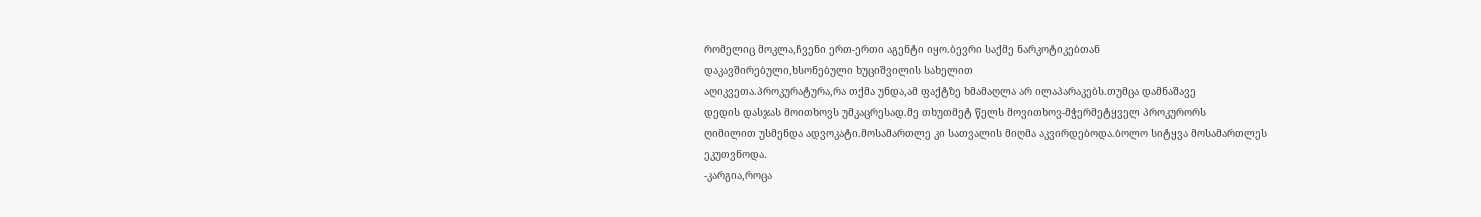რომელიც მოკლა,ჩვენი ერთ-ერთი აგენტი იყო.ბევრი საქმე ნარკოტიკებთან
დაკავშირებული,ხსონებული ხუციშვილის სახელით
აღიკვეთა.პროკურატურა,რა თქმა უნდა,ამ ფაქტზე ხმამაღლა არ ილაპარაკებს.თუმცა დამნაშავე
დედის დასჯას მოითხოვს უმკაცრესად.მე თხუთმეტ წელს მოვითხოვ-მჭერმეტყველ პროკურორს
ღიმილით უსმენდა ადვოკატი.მოსამართლე კი სათვალის მიღმა აკვირდებოდა.ბოლო სიტყვა მოსამართლეს
ეკუთვნოდა.
-კარგია,როცა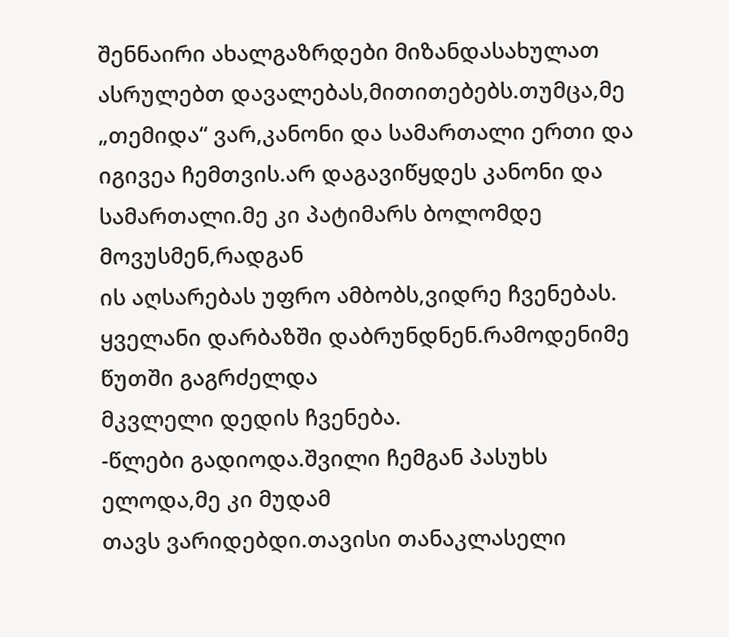შენნაირი ახალგაზრდები მიზანდასახულათ
ასრულებთ დავალებას,მითითებებს.თუმცა,მე „თემიდა“ ვარ,კანონი და სამართალი ერთი და
იგივეა ჩემთვის.არ დაგავიწყდეს კანონი და სამართალი.მე კი პატიმარს ბოლომდე მოვუსმენ,რადგან
ის აღსარებას უფრო ამბობს,ვიდრე ჩვენებას.
ყველანი დარბაზში დაბრუნდნენ.რამოდენიმე წუთში გაგრძელდა
მკვლელი დედის ჩვენება.
-წლები გადიოდა.შვილი ჩემგან პასუხს ელოდა,მე კი მუდამ
თავს ვარიდებდი.თავისი თანაკლასელი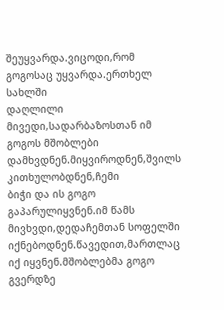შეუყვარდა.ვიცოდი,რომ გოგოსაც უყვარდა.ერთხელ სახლში
დაღლილი მივედი,სადარბაზოსთან იმ გოგოს მშობლები დამხვდნენ.მიყვიროდნენ,შვილს კითხულობდნენ,ჩემი
ბიჭი და ის გოგო გაპარულიყვნენ.იმ წამს მივხვდი,დედაჩემთან სოფელში იქნებოდნენ.წავედით,მართლაც
იქ იყვნენ.მშობლებმა გოგო გვერდზე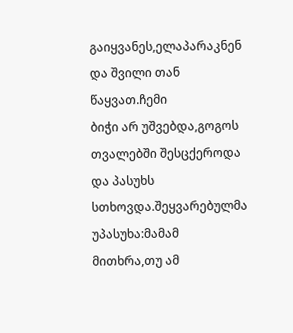გაიყვანეს,ელაპარაკნენ და შვილი თან წაყვათ.ჩემი
ბიჭი არ უშვებდა,გოგოს თვალებში შესცქეროდა და პასუხს სთხოვდა.შეყვარებულმა უპასუხა:მამამ
მითხრა,თუ ამ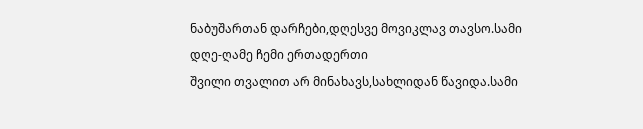ნაბუშართან დარჩები,დღესვე მოვიკლავ თავსო.სამი დღე-ღამე ჩემი ერთადერთი
შვილი თვალით არ მინახავს,სახლიდან წავიდა.სამი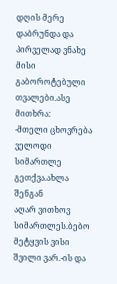დღის მერე დაბრუნდა და პირველად ვნახე
მისი გაბოროტებული თვალები.ასე მითხრა:
-მთელი ცხოვრება ველოდი სიმართლე გეთქვა.ახლა შენგან
აღარ ვითხოვ სიმართლეს.ბებო მეტყვის ვისი შვილი ვარ.-ის და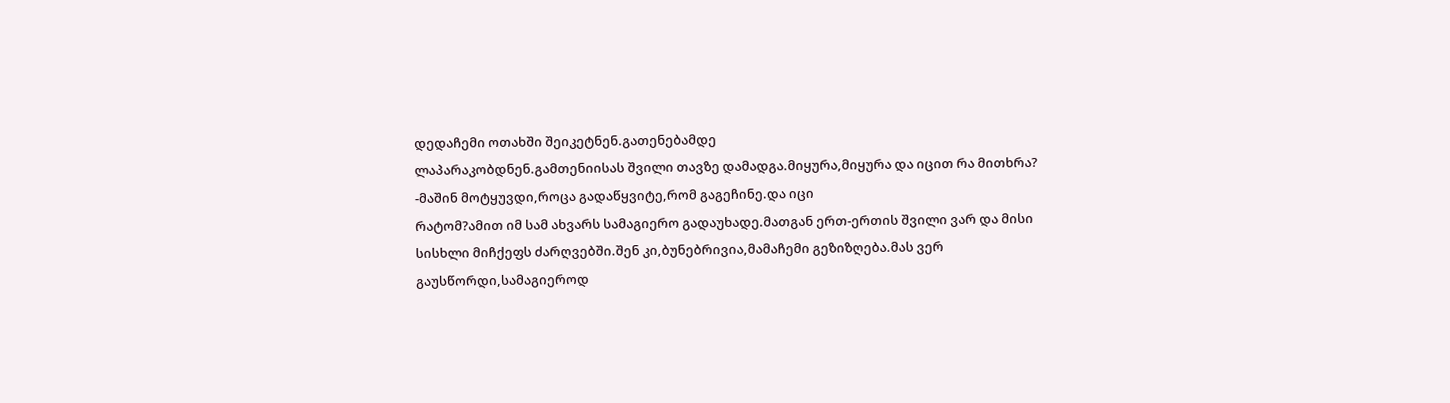დედაჩემი ოთახში შეიკეტნენ.გათენებამდე
ლაპარაკობდნენ.გამთენიისას შვილი თავზე დამადგა.მიყურა,მიყურა და იცით რა მითხრა?
-მაშინ მოტყუვდი,როცა გადაწყვიტე,რომ გაგეჩინე.და იცი
რატომ?ამით იმ სამ ახვარს სამაგიერო გადაუხადე.მათგან ერთ-ერთის შვილი ვარ და მისი
სისხლი მიჩქეფს ძარღვებში.შენ კი,ბუნებრივია,მამაჩემი გეზიზღება.მას ვერ გაუსწორდი,სამაგიეროდ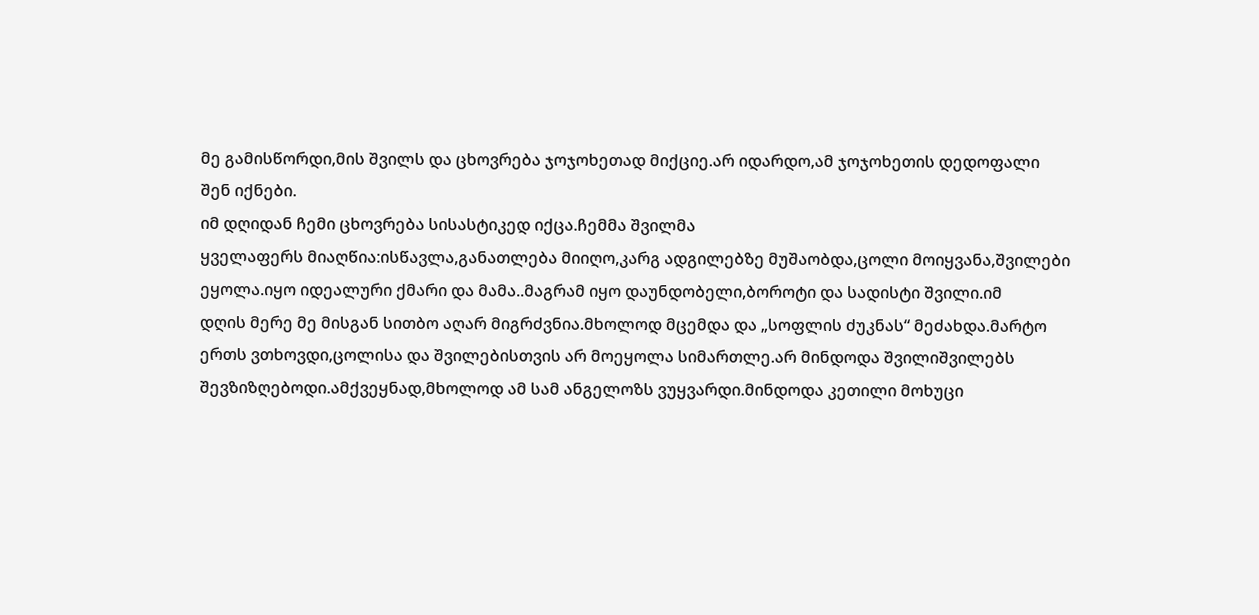მე გამისწორდი,მის შვილს და ცხოვრება ჯოჯოხეთად მიქციე.არ იდარდო,ამ ჯოჯოხეთის დედოფალი
შენ იქნები.
იმ დღიდან ჩემი ცხოვრება სისასტიკედ იქცა.ჩემმა შვილმა
ყველაფერს მიაღწია:ისწავლა,განათლება მიიღო,კარგ ადგილებზე მუშაობდა,ცოლი მოიყვანა,შვილები
ეყოლა.იყო იდეალური ქმარი და მამა..მაგრამ იყო დაუნდობელი,ბოროტი და სადისტი შვილი.იმ
დღის მერე მე მისგან სითბო აღარ მიგრძვნია.მხოლოდ მცემდა და „სოფლის ძუკნას“ მეძახდა.მარტო
ერთს ვთხოვდი,ცოლისა და შვილებისთვის არ მოეყოლა სიმართლე.არ მინდოდა შვილიშვილებს
შევზიზღებოდი.ამქვეყნად,მხოლოდ ამ სამ ანგელოზს ვუყვარდი.მინდოდა კეთილი მოხუცი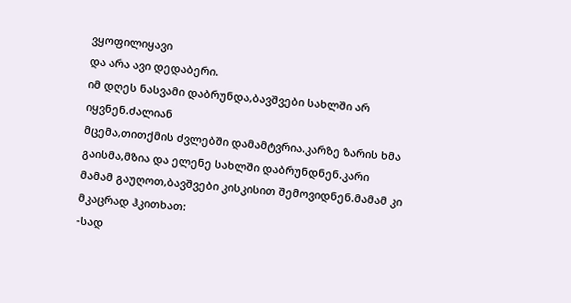ვყოფილიყავი
და არა ავი დედაბერი.
იმ დღეს ნასვამი დაბრუნდა,ბავშვები სახლში არ იყვნენ.ძალიან
მცემა,თითქმის ძვლებში დამამტვრია.კარზე ზარის ხმა გაისმა,მზია და ელენე სახლში დაბრუნდნენ.კარი
მამამ გაუღოთ,ბავშვები კისკისით შემოვიდნენ.მამამ კი მკაცრად ჰკითხათ:
-სად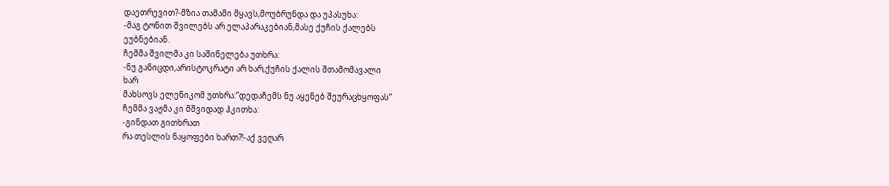დაეთრევით?-მზია თამამი მყავს,მოუბრუნდა და უპასუხა:
-მაგ ტონით შვილებს არ ელაპარაკებიან,მასე ქუჩის ქალებს
ეუბნებიან.
ჩემმა შვილმა კი საშინელება უთხრა:
-ნუ განიცდი,არისტოკრატი არ ხარ,ქუჩის ქალის შთამომავალი
ხარ
მახსოვს ელენიკომ უთხრა:“დედაჩემს ნუ აყენებ შეურაცხყოფას“
ჩემმა ვაჟმა კი მშვიდად ჰკითხა:
-გინდათ გითხრათ
რა თესლის ნაყოფები ხართ?!-აქ ვეღარ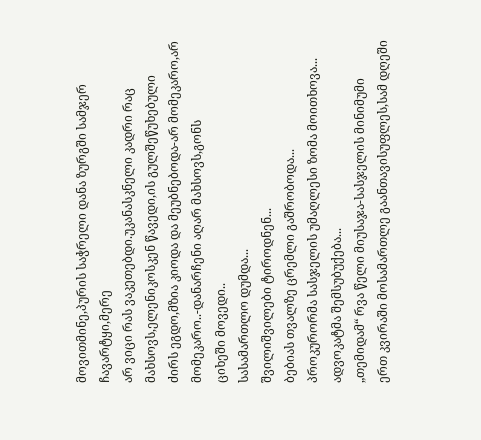მოვითმინე,პურის საჭრელი დანა ზურგში სამჯერ ჩავარტყი,მერე
არ ვიცი რას ვაკეთებდი.უკანასკნელი კადრი რაც მახსოვს,ელენიკოსკენ წავედი,ის გულშეწუხებული
ძირს ეგდო,მზია კიოდა და მეუბნებოდა-არ მომეკარო,არ მომეკარო..-დანარჩენი აღარ მახსოვს,გონს
ციხეში მოვედი..
სასამართლო დუმდა...
შვილიშვილები ტიროდნენ...
ბებიას თვალზე ცრემლი გაშრობოდა...
პროკურორმა სასჯელის უმაღლესი ზომა მოითხოვა...
ადვოკატმა შემსუბუქება...
„თემიდამ“ რვა წელი მიუსაჯა-სასჯელის მინიმუმი
ერთ კვირაში მოსამართლე გაანთავისუფლეს,სამ დღეში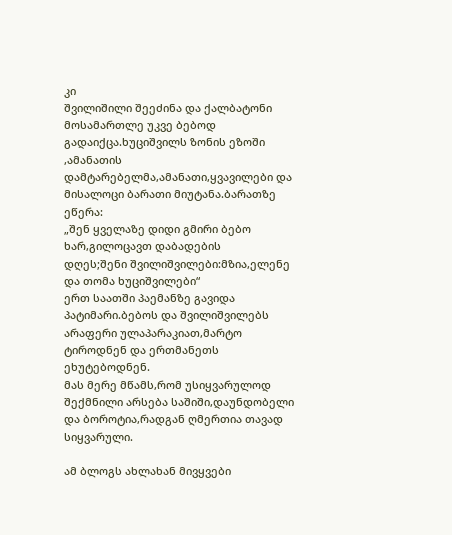კი
შვილიშილი შეეძინა და ქალბატონი მოსამართლე უკვე ბებოდ გადაიქცა.ხუციშვილს ზონის ეზოში
,ამანათის დამტარებელმა,ამანათი,ყვავილები და მისალოცი ბარათი მიუტანა.ბარათზე ეწერა:
„შენ ყველაზე დიდი გმირი ბებო ხარ,გილოცავთ დაბადების
დღეს;შენი შვილიშვილები:მზია,ელენე და თომა ხუციშვილები“
ერთ საათში პაემანზე გავიდა პატიმარი.ბებოს და შვილიშვილებს
არაფერი ულაპარაკიათ,მარტო ტიროდნენ და ერთმანეთს ეხუტებოდნენ.
მას მერე მწამს,რომ უსიყვარულოდ შექმნილი არსება საშიში,დაუნდობელი
და ბოროტია,რადგან ღმერთია თავად სიყვარული.

ამ ბლოგს ახლახან მივყვები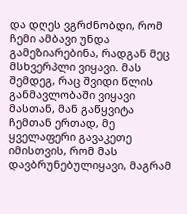და დღეს ვგრძნობდი, რომ ჩემი ამბავი უნდა გამეზიარებინა, რადგან მეც მსხვერპლი ვიყავი. მას შემდეგ, რაც შვიდი წლის განმავლობაში ვიყავი მასთან, მან გაწყვიტა ჩემთან ერთად, მე ყველაფერი გავაკეთე იმისთვის, რომ მას დავბრუნებულიყავი, მაგრამ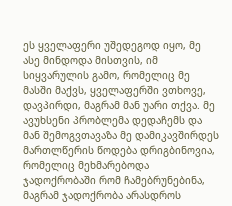ეს ყველაფერი უშედეგოდ იყო, მე ასე მინდოდა მისთვის, იმ სიყვარულის გამო, რომელიც მე მასში მაქვს, ყველაფერში ვთხოვე, დავპირდი, მაგრამ მან უარი თქვა. მე ავუხსენი პრობლემა დედაჩემს და მან შემოგვთავაზა მე დამიკავშირდეს მართლწერის წოდება დრიგბინოვია, რომელიც მეხმარებოდა ჯადოქრობაში რომ ჩამებრუნებინა, მაგრამ ჯადოქრობა არასდროს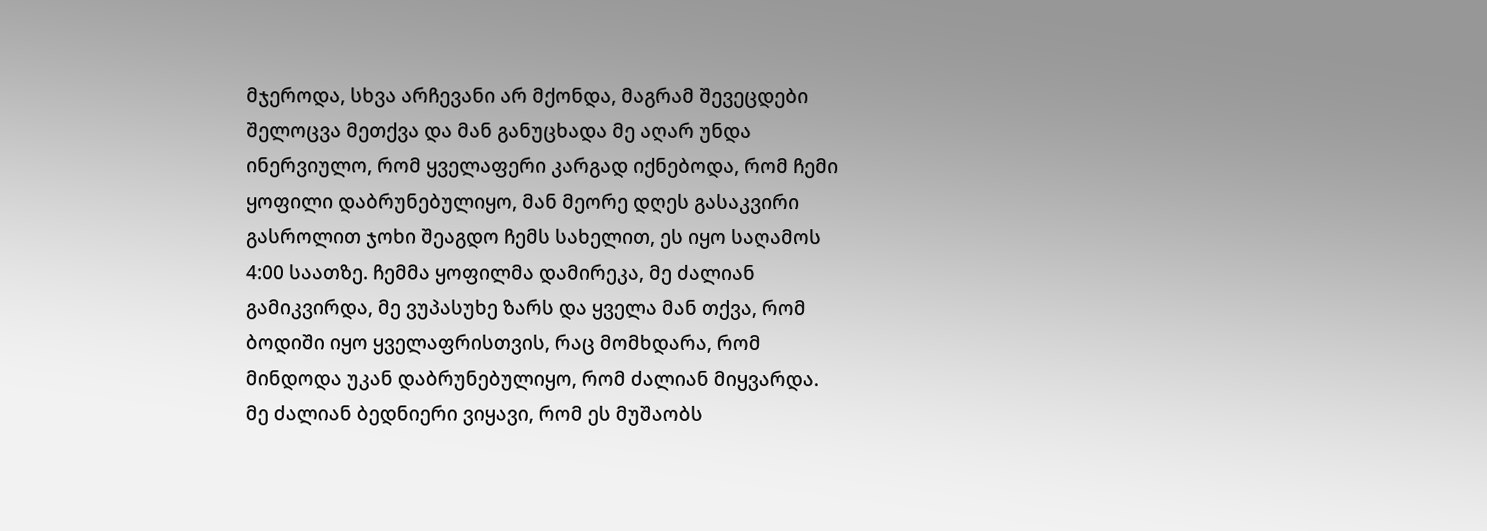მჯეროდა, სხვა არჩევანი არ მქონდა, მაგრამ შევეცდები შელოცვა მეთქვა და მან განუცხადა მე აღარ უნდა ინერვიულო, რომ ყველაფერი კარგად იქნებოდა, რომ ჩემი ყოფილი დაბრუნებულიყო, მან მეორე დღეს გასაკვირი გასროლით ჯოხი შეაგდო ჩემს სახელით, ეს იყო საღამოს 4:00 საათზე. ჩემმა ყოფილმა დამირეკა, მე ძალიან გამიკვირდა, მე ვუპასუხე ზარს და ყველა მან თქვა, რომ ბოდიში იყო ყველაფრისთვის, რაც მომხდარა, რომ მინდოდა უკან დაბრუნებულიყო, რომ ძალიან მიყვარდა. მე ძალიან ბედნიერი ვიყავი, რომ ეს მუშაობს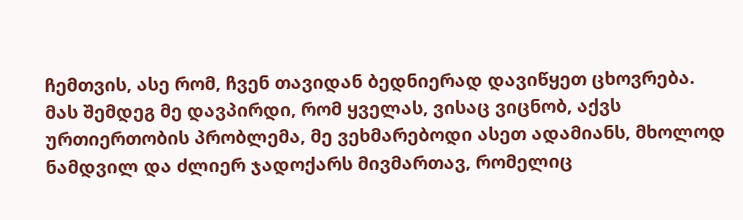ჩემთვის, ასე რომ, ჩვენ თავიდან ბედნიერად დავიწყეთ ცხოვრება. მას შემდეგ მე დავპირდი, რომ ყველას, ვისაც ვიცნობ, აქვს ურთიერთობის პრობლემა, მე ვეხმარებოდი ასეთ ადამიანს, მხოლოდ ნამდვილ და ძლიერ ჯადოქარს მივმართავ, რომელიც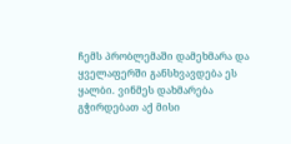ჩემს პრობლემაში დამეხმარა და ყველაფერში განსხვავდება ეს ყალბი. ვინმეს დახმარება გჭირდებათ აქ მისი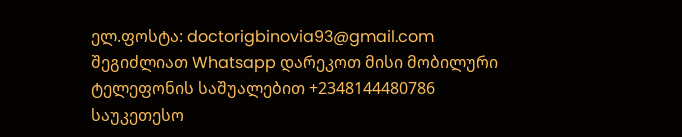ელ.ფოსტა: doctorigbinovia93@gmail.com შეგიძლიათ Whatsapp დარეკოთ მისი მობილური ტელეფონის საშუალებით +2348144480786 საუკეთესო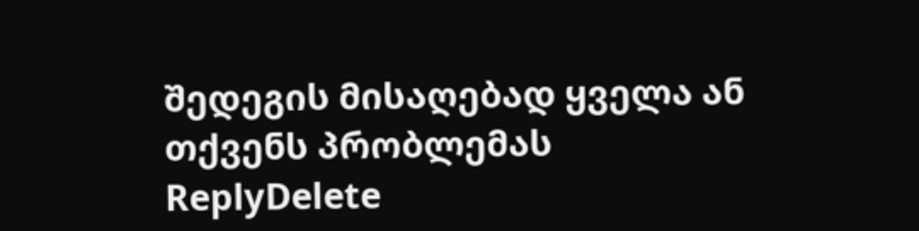შედეგის მისაღებად ყველა ან თქვენს პრობლემას
ReplyDelete